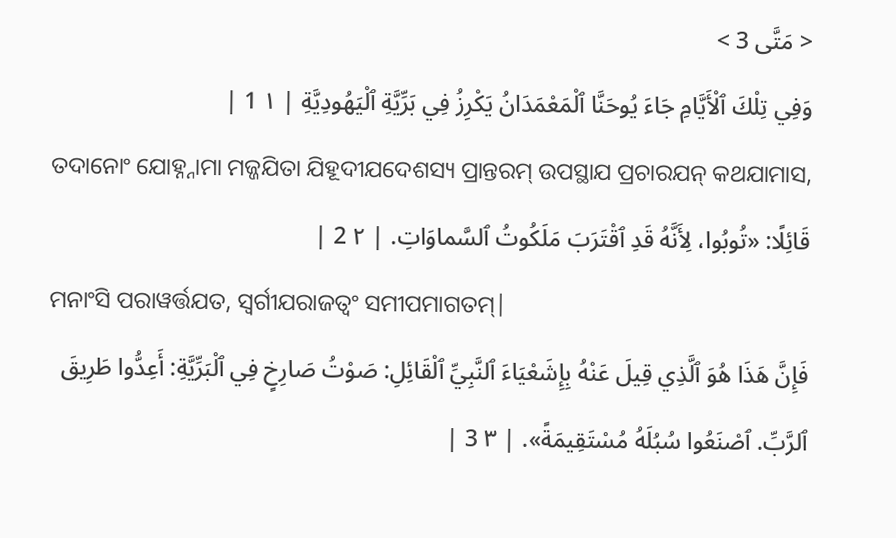< مَتَّى 3 >
وَفِي تِلْكَ ٱلْأَيَّامِ جَاءَ يُوحَنَّا ٱلْمَعْمَدَانُ يَكْرِزُ فِي بَرِّيَّةِ ٱلْيَهُودِيَّةِ | ١ 1 |
ତଦାନୋଂ ଯୋହ୍ନ୍ନାମା ମଜ୍ଜଯିତା ଯିହୂଦୀଯଦେଶସ୍ୟ ପ୍ରାନ୍ତରମ୍ ଉପସ୍ଥାଯ ପ୍ରଚାରଯନ୍ କଥଯାମାସ,
قَائِلًا: «تُوبُوا، لِأَنَّهُ قَدِ ٱقْتَرَبَ مَلَكُوتُ ٱلسَّماوَاتِ. | ٢ 2 |
ମନାଂସି ପରାୱର୍ତ୍ତଯତ, ସ୍ୱର୍ଗୀଯରାଜତ୍ୱଂ ସମୀପମାଗତମ୍|
فَإِنَّ هَذَا هُوَ ٱلَّذِي قِيلَ عَنْهُ بِإِشَعْيَاءَ ٱلنَّبِيِّ ٱلْقَائِلِ: صَوْتُ صَارِخٍ فِي ٱلْبَرِّيَّةِ: أَعِدُّوا طَرِيقَ ٱلرَّبِّ. ٱصْنَعُوا سُبُلَهُ مُسْتَقِيمَةً». | ٣ 3 |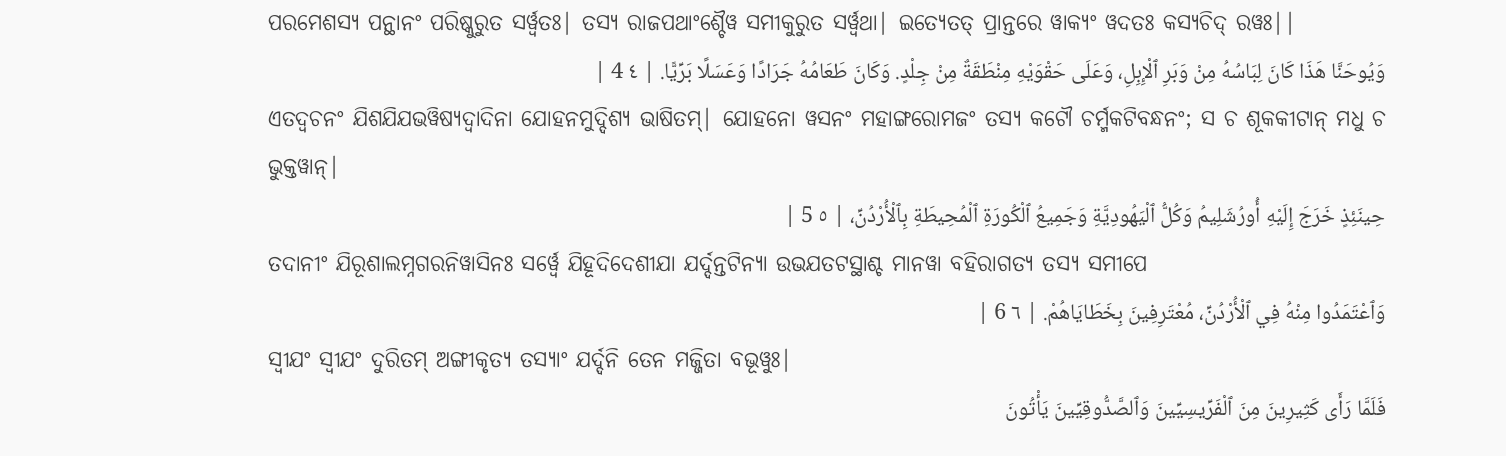ପରମେଶସ୍ୟ ପନ୍ଥାନଂ ପରିଷ୍କୁରୁତ ସର୍ୱ୍ୱତଃ| ତସ୍ୟ ରାଜପଥାଂଶ୍ଚୈୱ ସମୀକୁରୁତ ସର୍ୱ୍ୱଥା| ଇତ୍ୟେତତ୍ ପ୍ରାନ୍ତରେ ୱାକ୍ୟଂ ୱଦତଃ କସ୍ୟଚିଦ୍ ରୱଃ||
وَيُوحَنَّا هَذَا كَانَ لِبَاسُهُ مِنْ وَبَرِ ٱلْإِبِلِ، وَعَلَى حَقْوَيْهِ مِنْطَقَةٌ مِنْ جِلْدٍ. وَكَانَ طَعَامُهُ جَرَادًا وَعَسَلًا بَرِّيًّا. | ٤ 4 |
ଏତଦ୍ୱଚନଂ ଯିଶଯିଯଭୱିଷ୍ୟଦ୍ୱାଦିନା ଯୋହନମୁଦ୍ଦିଶ୍ୟ ଭାଷିତମ୍| ଯୋହନୋ ୱସନଂ ମହାଙ୍ଗରୋମଜଂ ତସ୍ୟ କଟୌ ଚର୍ମ୍ମକଟିବନ୍ଧନଂ; ସ ଚ ଶୂକକୀଟାନ୍ ମଧୁ ଚ ଭୁକ୍ତୱାନ୍|
حِينَئِذٍ خَرَجَ إِلَيْهِ أُورُشَلِيمُ وَكُلُّ ٱلْيَهُودِيَّةِ وَجَمِيعُ ٱلْكُورَةِ ٱلْمُحِيطَةِ بِٱلْأُرْدُنِّ، | ٥ 5 |
ତଦାନୀଂ ଯିରୂଶାଲମ୍ନଗରନିୱାସିନଃ ସର୍ୱ୍ୱେ ଯିହୂଦିଦେଶୀଯା ଯର୍ଦ୍ଦନ୍ତଟିନ୍ୟା ଉଭଯତଟସ୍ଥାଶ୍ଚ ମାନୱା ବହିରାଗତ୍ୟ ତସ୍ୟ ସମୀପେ
وَٱعْتَمَدُوا مِنْهُ فِي ٱلْأُرْدُنِّ، مُعْتَرِفِينَ بِخَطَايَاهُمْ. | ٦ 6 |
ସ୍ୱୀଯଂ ସ୍ୱୀଯଂ ଦୁରିତମ୍ ଅଙ୍ଗୀକୃତ୍ୟ ତସ୍ୟାଂ ଯର୍ଦ୍ଦନି ତେନ ମଜ୍ଜିତା ବଭୂୱୁଃ|
فَلَمَّا رَأَى كَثِيرِينَ مِنَ ٱلْفَرِّيسِيِّينَ وَٱلصَّدُّوقِيِّينَ يَأْتُونَ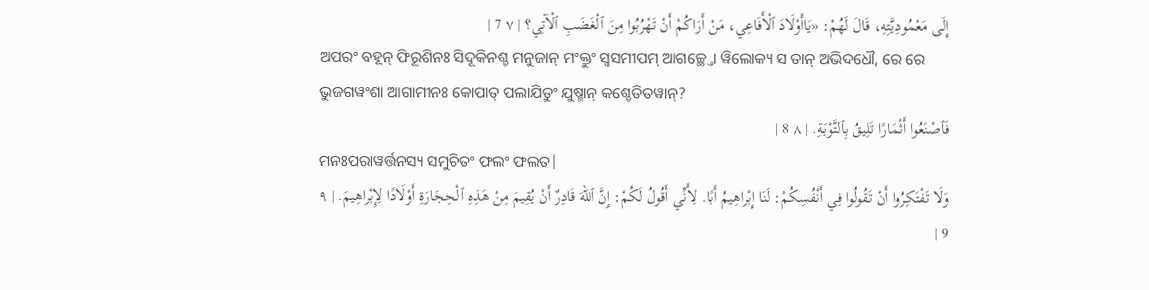إِلَى مَعْمُودِيَّتِهِ، قَالَ لَهُمْ: «يَاأَوْلَادَ ٱلْأَفَاعِي، مَنْ أَرَاكُمْ أَنْ تَهْرُبُوا مِنَ ٱلْغَضَبِ ٱلْآتِي؟ | ٧ 7 |
ଅପରଂ ବହୂନ୍ ଫିରୂଶିନଃ ସିଦୂକିନଶ୍ଚ ମନୁଜାନ୍ ମଂକ୍ତୁଂ ସ୍ୱସମୀପମ୍ ଆଗଚ୍ଛ୍ତୋ ୱିଲୋକ୍ୟ ସ ତାନ୍ ଅଭିଦଧୌ, ରେ ରେ ଭୁଜଗୱଂଶା ଆଗାମୀନଃ କୋପାତ୍ ପଲାଯିତୁଂ ଯୁଷ୍ମାନ୍ କଶ୍ଚେତିତୱାନ୍?
فَٱصْنَعُوا أَثْمَارًا تَلِيقُ بِٱلتَّوْبَةِ. | ٨ 8 |
ମନଃପରାୱର୍ତ୍ତନସ୍ୟ ସମୁଚିତଂ ଫଲଂ ଫଲତ|
وَلَا تَفْتَكِرُوا أَنْ تَقُولُوا فِي أَنْفُسِكُمْ: لَنَا إِبْراهِيمُ أَبًا. لِأَنِّي أَقُولُ لَكُمْ: إِنَّ ٱللهَ قَادِرٌ أَنْ يُقِيمَ مِنْ هَذِهِ ٱلْحِجَارَةِ أَوْلَادًا لِإِبْراهِيمَ. | ٩ 9 |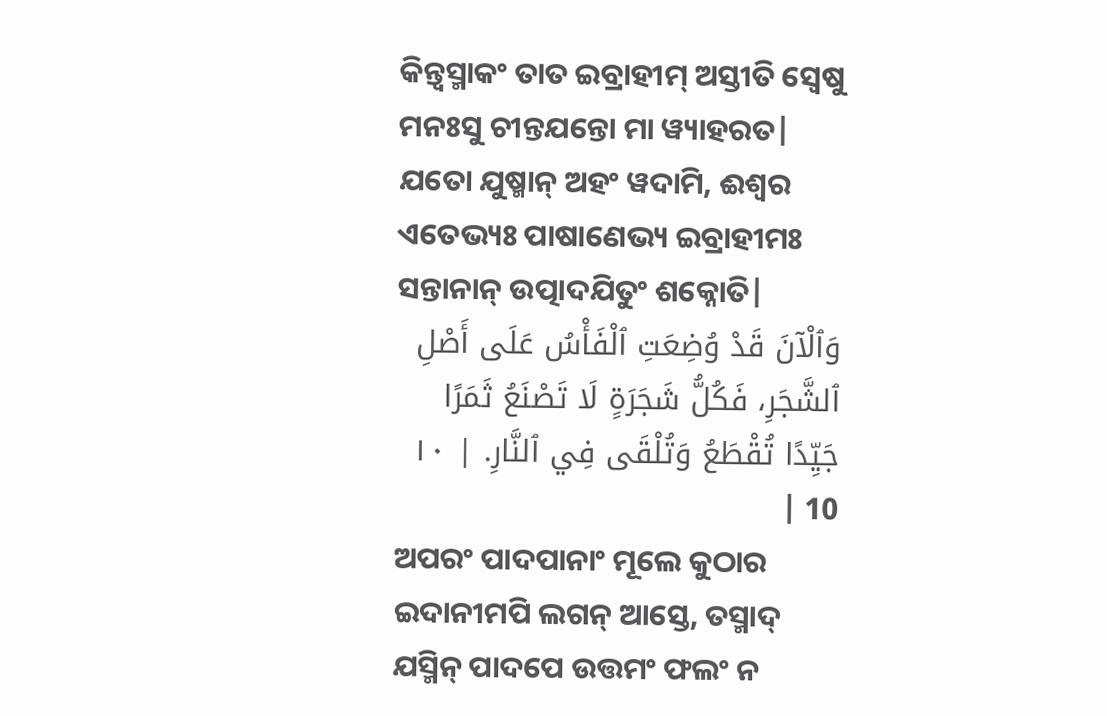କିନ୍ତ୍ୱସ୍ମାକଂ ତାତ ଇବ୍ରାହୀମ୍ ଅସ୍ତୀତି ସ୍ୱେଷୁ ମନଃସୁ ଚୀନ୍ତଯନ୍ତୋ ମା ୱ୍ୟାହରତ| ଯତୋ ଯୁଷ୍ମାନ୍ ଅହଂ ୱଦାମି, ଈଶ୍ୱର ଏତେଭ୍ୟଃ ପାଷାଣେଭ୍ୟ ଇବ୍ରାହୀମଃ ସନ୍ତାନାନ୍ ଉତ୍ପାଦଯିତୁଂ ଶକ୍ନୋତି|
وَٱلْآنَ قَدْ وُضِعَتِ ٱلْفَأْسُ عَلَى أَصْلِ ٱلشَّجَرِ، فَكُلُّ شَجَرَةٍ لَا تَصْنَعُ ثَمَرًا جَيِّدًا تُقْطَعُ وَتُلْقَى فِي ٱلنَّارِ. | ١٠ 10 |
ଅପରଂ ପାଦପାନାଂ ମୂଲେ କୁଠାର ଇଦାନୀମପି ଲଗନ୍ ଆସ୍ତେ, ତସ୍ମାଦ୍ ଯସ୍ମିନ୍ ପାଦପେ ଉତ୍ତମଂ ଫଲଂ ନ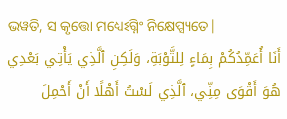ଭୱତି, ସ କୃତ୍ତୋ ମଧ୍ୟେଽଗ୍ନିଂ ନିକ୍ଷେପ୍ସ୍ୟତେ|
أَنَا أُعَمِّدُكُمْ بِمَاءٍ لِلتَّوْبَةِ، وَلَكِنِ ٱلَّذِي يَأْتِي بَعْدِي هُوَ أَقْوَى مِنِّي، ٱلَّذِي لَسْتُ أَهْلًا أَنْ أَحْمِلَ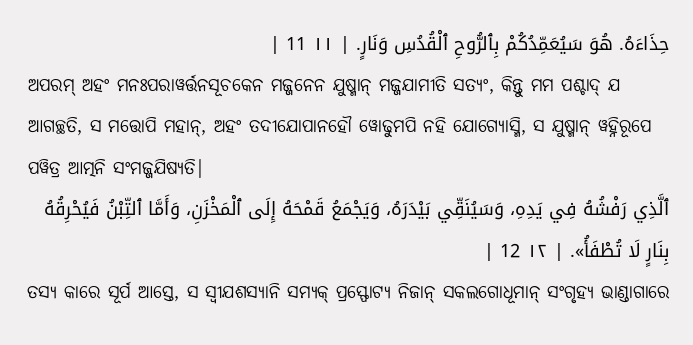حِذَاءَهُ. هُوَ سَيُعَمِّدُكُمْ بِٱلرُّوحِ ٱلْقُدُسِ وَنَارٍ. | ١١ 11 |
ଅପରମ୍ ଅହଂ ମନଃପରାୱର୍ତ୍ତନସୂଚକେନ ମଜ୍ଜନେନ ଯୁଷ୍ମାନ୍ ମଜ୍ଜଯାମୀତି ସତ୍ୟଂ, କିନ୍ତୁ ମମ ପଶ୍ଚାଦ୍ ଯ ଆଗଚ୍ଛତି, ସ ମତ୍ତୋପି ମହାନ୍, ଅହଂ ତଦୀଯୋପାନହୌ ୱୋଢୁମପି ନହି ଯୋଗ୍ୟୋସ୍ମି, ସ ଯୁଷ୍ମାନ୍ ୱହ୍ନିରୂପେ ପୱିତ୍ର ଆତ୍ମନି ସଂମଜ୍ଜଯିଷ୍ୟତି|
ٱلَّذِي رَفْشُهُ فِي يَدِهِ، وَسَيُنَقِّي بَيْدَرَهُ، وَيَجْمَعُ قَمْحَهُ إِلَى ٱلْمَخْزَنِ، وَأَمَّا ٱلتِّبْنُ فَيُحْرِقُهُ بِنَارٍ لَا تُطْفَأُ». | ١٢ 12 |
ତସ୍ୟ କାରେ ସୂର୍ପ ଆସ୍ତେ, ସ ସ୍ୱୀଯଶସ୍ୟାନି ସମ୍ୟକ୍ ପ୍ରସ୍ଫୋଟ୍ୟ ନିଜାନ୍ ସକଲଗୋଧୂମାନ୍ ସଂଗୃହ୍ୟ ଭାଣ୍ଡାଗାରେ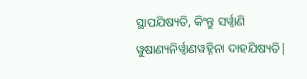ସ୍ଥାପଯିଷ୍ୟତି, କିଂନ୍ତୁ ସର୍ୱ୍ୱାଣି ୱୁଷାଣ୍ୟନିର୍ୱ୍ୱାଣୱହ୍ନିନା ଦାହଯିଷ୍ୟତି|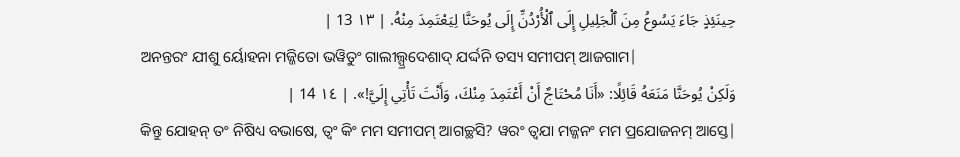حِينَئِذٍ جَاءَ يَسُوعُ مِنَ ٱلْجَلِيلِ إِلَى ٱلْأُرْدُنِّ إِلَى يُوحَنَّا لِيَعْتَمِدَ مِنْهُ. | ١٣ 13 |
ଅନନ୍ତରଂ ଯୀଶୁ ର୍ୟୋହନା ମଜ୍ଜିତୋ ଭୱିତୁଂ ଗାଲୀଲ୍ପ୍ରଦେଶାଦ୍ ଯର୍ଦ୍ଦନି ତସ୍ୟ ସମୀପମ୍ ଆଜଗାମ|
وَلَكِنْ يُوحَنَّا مَنَعَهُ قَائِلًا: «أَنَا مُحْتَاجٌ أَنْ أَعْتَمِدَ مِنْكَ، وَأَنْتَ تَأْتِي إِلَيَّ!». | ١٤ 14 |
କିନ୍ତୁ ଯୋହନ୍ ତଂ ନିଷିଧ୍ୟ ବଭାଷେ, ତ୍ୱଂ କିଂ ମମ ସମୀପମ୍ ଆଗଚ୍ଛସି? ୱରଂ ତ୍ୱଯା ମଜ୍ଜନଂ ମମ ପ୍ରଯୋଜନମ୍ ଆସ୍ତେ|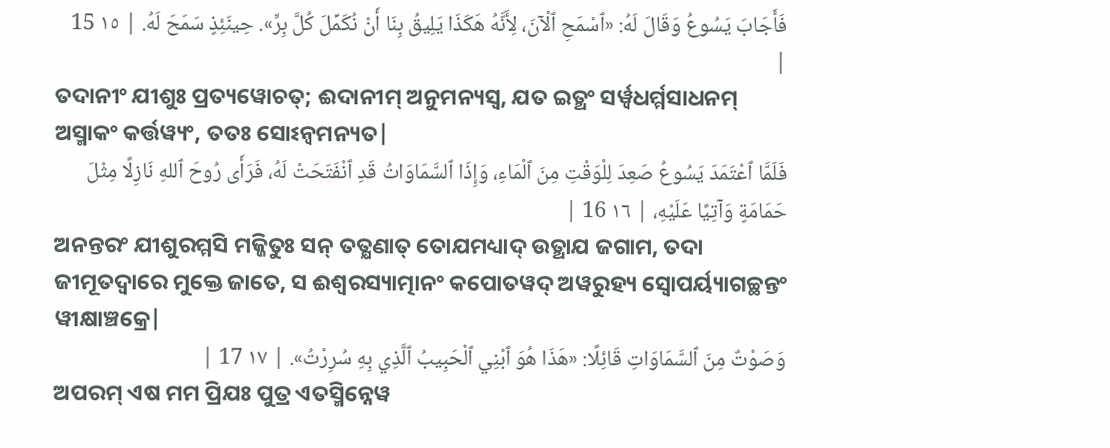فَأَجَابَ يَسُوعُ وَقَالَ لَهُ: «ٱسْمَحِ ٱلْآنَ، لِأَنَّهُ هَكَذَا يَلِيقُ بِنَا أَنْ نُكَمِّلَ كُلَّ بِرٍّ». حِينَئِذٍ سَمَحَ لَهُ. | ١٥ 15 |
ତଦାନୀଂ ଯୀଶୁଃ ପ୍ରତ୍ୟୱୋଚତ୍; ଈଦାନୀମ୍ ଅନୁମନ୍ୟସ୍ୱ, ଯତ ଇତ୍ଥଂ ସର୍ୱ୍ୱଧର୍ମ୍ମସାଧନମ୍ ଅସ୍ମାକଂ କର୍ତ୍ତୱ୍ୟଂ, ତତଃ ସୋଽନ୍ୱମନ୍ୟତ|
فَلَمَّا ٱعْتَمَدَ يَسُوعُ صَعِدَ لِلْوَقْتِ مِنَ ٱلْمَاءِ، وَإِذَا ٱلسَّمَاوَاتُ قَدِ ٱنْفَتَحَتْ لَهُ، فَرَأَى رُوحَ ٱللهِ نَازِلًا مِثْلَ حَمَامَةٍ وَآتِيًا عَلَيْهِ، | ١٦ 16 |
ଅନନ୍ତରଂ ଯୀଶୁରମ୍ମସି ମଜ୍ଜିତୁଃ ସନ୍ ତତ୍କ୍ଷଣାତ୍ ତୋଯମଧ୍ୟାଦ୍ ଉତ୍ଥାଯ ଜଗାମ, ତଦା ଜୀମୂତଦ୍ୱାରେ ମୁକ୍ତେ ଜାତେ, ସ ଈଶ୍ୱରସ୍ୟାତ୍ମାନଂ କପୋତୱଦ୍ ଅୱରୁହ୍ୟ ସ୍ୱୋପର୍ୟ୍ୟାଗଚ୍ଛନ୍ତଂ ୱୀକ୍ଷାଞ୍ଚକ୍ରେ|
وَصَوْتٌ مِنَ ٱلسَّمَاوَاتِ قَائِلًا: «هَذَا هُوَ ٱبْنِي ٱلْحَبِيبُ ٱلَّذِي بِهِ سُرِرْتُ». | ١٧ 17 |
ଅପରମ୍ ଏଷ ମମ ପ୍ରିଯଃ ପୁତ୍ର ଏତସ୍ମିନ୍ନେୱ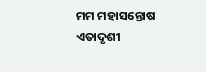ମମ ମହାସନ୍ତୋଷ ଏତାଦୃଶୀ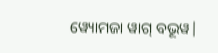ୱ୍ୟୋମଜା ୱାଗ୍ ବଭୂୱ|